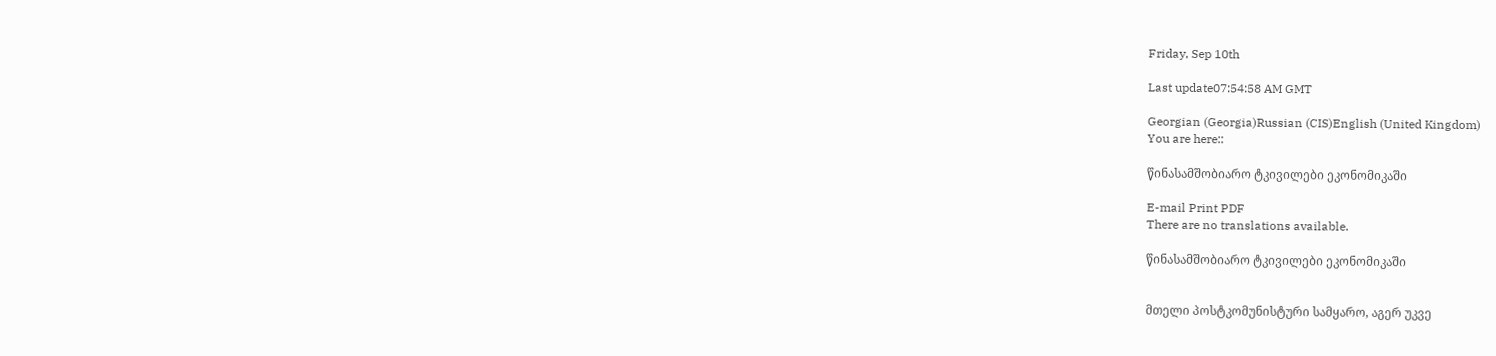Friday, Sep 10th

Last update07:54:58 AM GMT

Georgian (Georgia)Russian (CIS)English (United Kingdom)
You are here::

წინასამშობიარო ტკივილები ეკონომიკაში

E-mail Print PDF
There are no translations available.

წინასამშობიარო ტკივილები ეკონომიკაში


მთელი პოსტკომუნისტური სამყარო, აგერ უკვე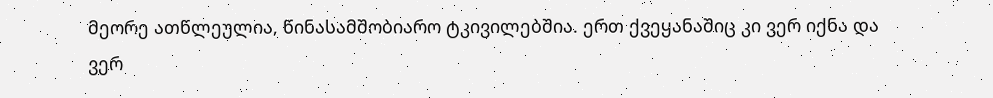მეორე ათწლეულია, წინასამშობიარო ტკივილებშია. ერთ ქვეყანაშიც კი ვერ იქნა და ვერ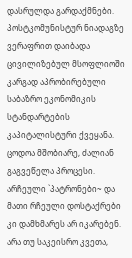დასრულდა გარდაქმნები. პოსტკომუნისტურ ნიადაგზე ვერაფრით დაიბადა ცივილიზებულ მსოფლიოში კარგად აპრობირებული საბაზრო ეკონომიკის სტანდარტების კაპიტალისტური ქვეყანა. ცოდოა მშობიარე, ძალიან გაგვეწელა პროცესი. არჩეული `პატრონები~ და მათი რჩეული დოსტაქრები კი დამხმარეს არ იკარებენ. არა თუ საკეისრო კვეთა,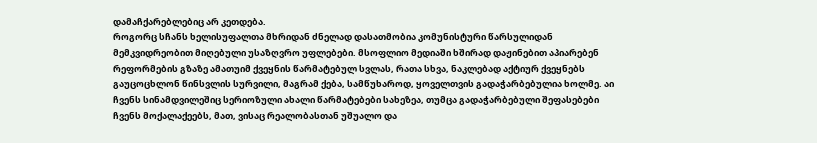დამაჩქარებლებიც არ კეთდება.
როგორც სჩანს ხელისუფალთა მხრიდან ძნელად დასათმობია კომუნისტური წარსულიდან მემკვიდრეობით მიღებული უსაზღვრო უფლებები. მსოფლიო მედიაში ხშირად დაჟინებით აპიარებენ რეფორმების გზაზე ამათუიმ ქვეყნის წარმატებულ სვლას, რათა სხვა, ნაკლებად აქტიურ ქვეყნებს გაუცოცხლონ წინსვლის სურვილი, მაგრამ ქება, სამწუხაროდ, ყოველთვის გადაჭარბებულია ხოლმე. აი ჩვენს სინამდვილეშიც სერიოზული ახალი წარმატებები სახეზეა, თუმცა გადაჭარბებული შეფასებები ჩვენს მოქალაქეებს, მათ, ვისაც რეალობასთან უშუალო და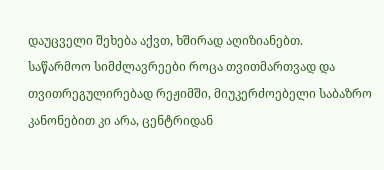დაუცველი შეხება აქვთ, ხშირად აღიზიანებთ.
საწარმოო სიმძლავრეები როცა თვითმართვად და თვითრეგულირებად რეჟიმში, მიუკერძოებელი საბაზრო კანონებით კი არა, ცენტრიდან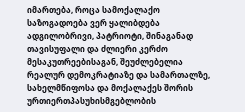იმართება, როცა სამოქალაქო საზოგადოება ვერ ყალიბდება ადგილობრივი, პატრიოტი, შინაგანად თავისუფალი და ძლიერი კერძო მესაკუთრეებისაგან, შეუძლებელია რეალურ დემოკრატიაზე და სამართალზე, სახელმწიფოსა და მოქალაქეს შორის ურთიერთპასუხისმგებლობის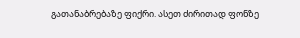გათანაბრებაზე ფიქრი. ასეთ ძირითად ფონზე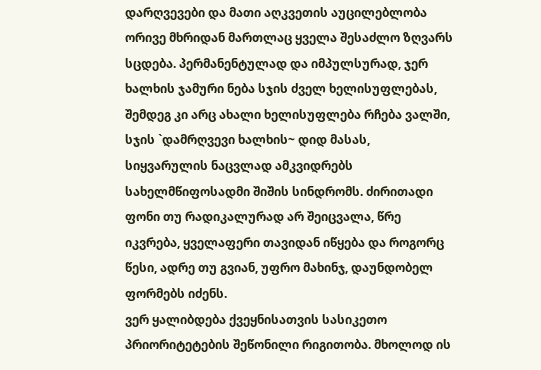დარღვევები და მათი აღკვეთის აუცილებლობა ორივე მხრიდან მართლაც ყველა შესაძლო ზღვარს სცდება. პერმანენტულად და იმპულსურად, ჯერ ხალხის ჯამური ნება სჯის ძველ ხელისუფლებას, შემდეგ კი არც ახალი ხელისუფლება რჩება ვალში, სჯის `დამრღვევი ხალხის~ დიდ მასას, სიყვარულის ნაცვლად ამკვიდრებს სახელმწიფოსადმი შიშის სინდრომს. ძირითადი ფონი თუ რადიკალურად არ შეიცვალა, წრე იკვრება, ყველაფერი თავიდან იწყება და როგორც წესი, ადრე თუ გვიან, უფრო მახინჯ, დაუნდობელ ფორმებს იძენს.
ვერ ყალიბდება ქვეყნისათვის სასიკეთო პრიორიტეტების შეწონილი რიგითობა. მხოლოდ ის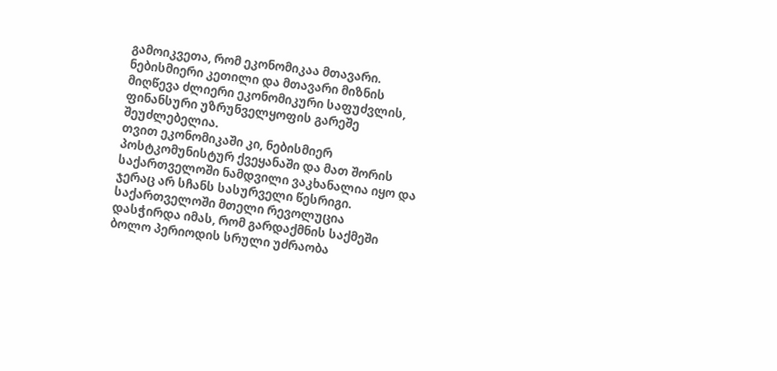გამოიკვეთა, რომ ეკონომიკაა მთავარი. ნებისმიერი კეთილი და მთავარი მიზნის მიღწევა ძლიერი ეკონომიკური საფუძვლის, ფინანსური უზრუნველყოფის გარეშე შეუძლებელია.
თვით ეკონომიკაში კი, ნებისმიერ პოსტკომუნისტურ ქვეყანაში და მათ შორის საქართველოში ნამდვილი ვაკხანალია იყო და ჯერაც არ სჩანს სასურველი წესრიგი. საქართველოში მთელი რევოლუცია დასჭირდა იმას, რომ გარდაქმნის საქმეში ბოლო პერიოდის სრული უძრაობა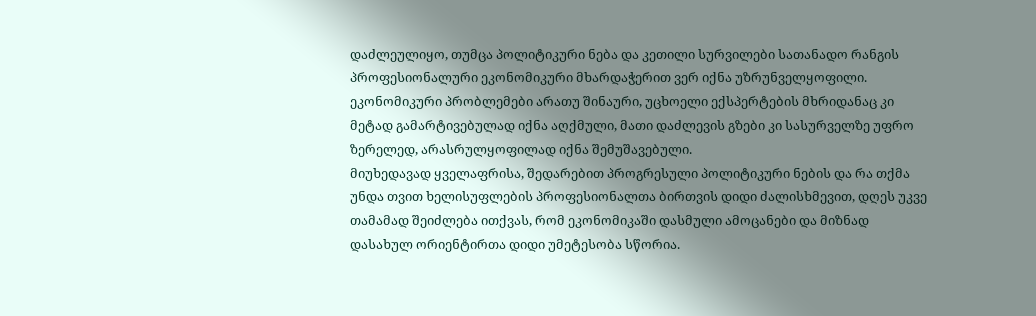დაძლეულიყო, თუმცა პოლიტიკური ნება და კეთილი სურვილები სათანადო რანგის პროფესიონალური ეკონომიკური მხარდაჭერით ვერ იქნა უზრუნველყოფილი. ეკონომიკური პრობლემები არათუ შინაური, უცხოელი ექსპერტების მხრიდანაც კი მეტად გამარტივებულად იქნა აღქმული, მათი დაძლევის გზები კი სასურველზე უფრო ზერელედ, არასრულყოფილად იქნა შემუშავებული.
მიუხედავად ყველაფრისა, შედარებით პროგრესული პოლიტიკური ნების და რა თქმა უნდა თვით ხელისუფლების პროფესიონალთა ბირთვის დიდი ძალისხმევით, დღეს უკვე თამამად შეიძლება ითქვას, რომ ეკონომიკაში დასმული ამოცანები და მიზნად დასახულ ორიენტირთა დიდი უმეტესობა სწორია.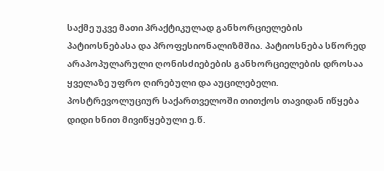საქმე უკვე მათი პრაქტიკულად განხორციელების პატიოსნებასა და პროფესიონალიზმშია. პატიოსნება სწორედ არაპოპულარული ღონისძიებების განხორციელების დროსაა ყველაზე უფრო ღირებული და აუცილებელი.
პოსტრევოლუციურ საქართველოში თითქოს თავიდან იწყება დიდი ხნით მივიწყებული ე.წ.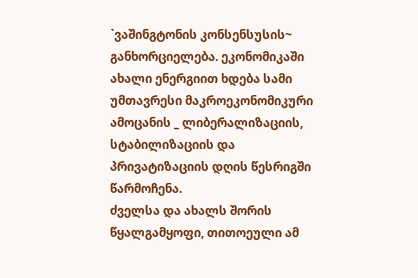`ვაშინგტონის კონსენსუსის~ განხორციელება. ეკონომიკაში ახალი ენერგიით ხდება სამი უმთავრესი მაკროეკონომიკური ამოცანის _ ლიბერალიზაციის, სტაბილიზაციის და პრივატიზაციის დღის წესრიგში წარმოჩენა.
ძველსა და ახალს შორის წყალგამყოფი, თითოეული ამ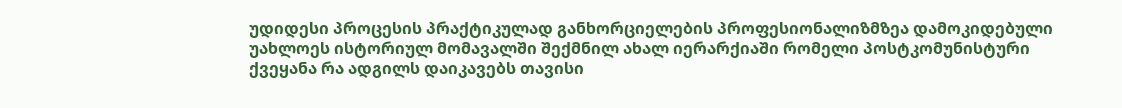უდიდესი პროცესის პრაქტიკულად განხორციელების პროფესიონალიზმზეა დამოკიდებული უახლოეს ისტორიულ მომავალში შექმნილ ახალ იერარქიაში რომელი პოსტკომუნისტური ქვეყანა რა ადგილს დაიკავებს თავისი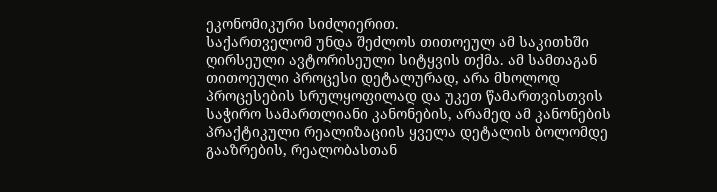ეკონომიკური სიძლიერით.
საქართველომ უნდა შეძლოს თითოეულ ამ საკითხში ღირსეული ავტორისეული სიტყვის თქმა. ამ სამთაგან თითოეული პროცესი დეტალურად, არა მხოლოდ პროცესების სრულყოფილად და უკეთ წამართვისთვის საჭირო სამართლიანი კანონების, არამედ ამ კანონების პრაქტიკული რეალიზაციის ყველა დეტალის ბოლომდე გააზრების, რეალობასთან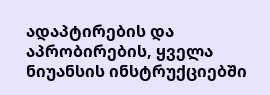ადაპტირების და აპრობირების, ყველა ნიუანსის ინსტრუქციებში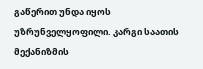გაწერით უნდა იყოს უზრუნველყოფილი. კარგი საათის მექანიზმის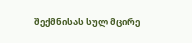შექმნისას სულ მცირე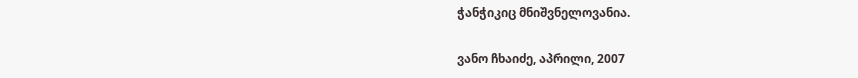ჭანჭიკიც მნიშვნელოვანია.

ვანო ჩხაიძე, აპრილი, 2007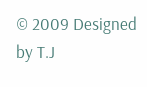© 2009 Designed by T.J